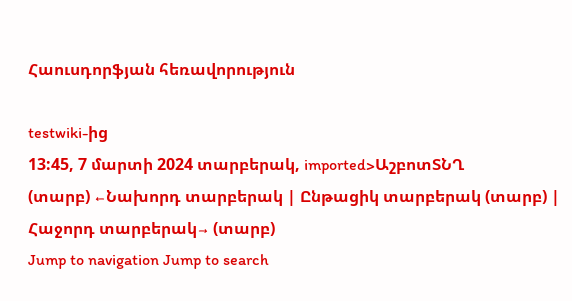Հաուսդորֆյան հեռավորություն

testwiki-ից
13:45, 7 մարտի 2024 տարբերակ, imported>ԱշբոտՏՆՂ
(տարբ) ←Նախորդ տարբերակ | Ընթացիկ տարբերակ (տարբ) | Հաջորդ տարբերակ→ (տարբ)
Jump to navigation Jump to search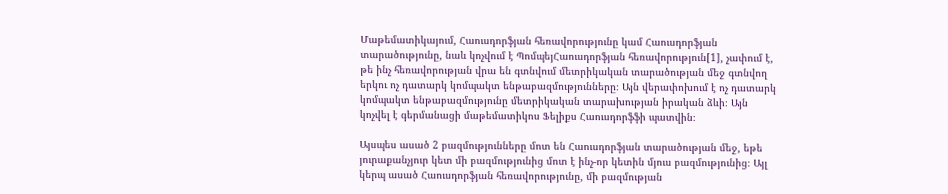Մաթեմատիկայում, Հաուսդորֆյան հեռավորությունը կամ Հաուսդորֆյան տարածությունը, նաև կոչվում է ՊոմպեյՀաուսդորֆյան հեռավորություն[1], չափում է, թե ինչ հեռավորության վրա են գտնվում մետրիկական տարածության մեջ գտնվող երկու ոչ դատարկ կոմպակտ ենթաբազմությունները։ Այն վերափոխում է ոչ դատարկ կոմպակտ ենթաբազմությունը մետրիկական տարախության իրական ձևի։ Այն կոչվել է գերմանացի մաթեմատիկոս Ֆելիքս Հաուսդորֆֆի պատվին։

Այսպես ասած 2 բազմությունները մոտ են Հաուսդորֆյան տարածության մեջ, եթե յուրաքանչյուր կետ մի բազմությունից մոտ է ինչ-որ կետին մյուս բազմությունից։ Այլ կերպ ասած Հաուսդորֆյան հեռավորությունը, մի բազմության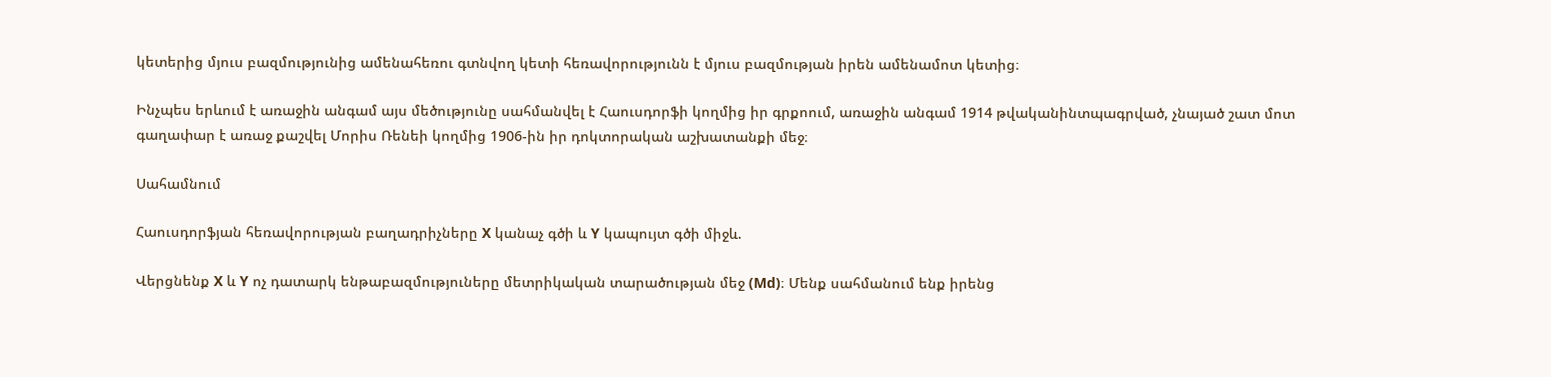կետերից մյուս բազմությունից ամենահեռու գտնվող կետի հեռավորությունն է մյուս բազմության իրեն ամենամոտ կետից։

Ինչպես երևում է առաջին անգամ այս մեծությունը սահմանվել է Հաուսդորֆի կողմից իր գրքոում, առաջին անգամ 1914 թվականինտպագրված, չնայած շատ մոտ գաղափար է առաջ քաշվել Մորիս Ռենեի կողմից 1906-ին իր դոկտորական աշխատանքի մեջ։

Սահամնում

Հաուսդորֆյան հեռավորության բաղադրիչները X կանաչ գծի և Y կապույտ գծի միջև.

Վերցնենք X և Y ոչ դատարկ ենթաբազմություները մետրիկական տարածության մեջ (Md)։ Մենք սահմանում ենք իրենց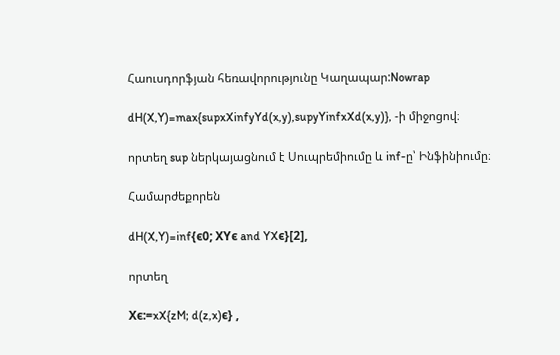Հաուսդորֆյան հեռավորությունը Կաղապար:Nowrap

dH(X,Y)=max{supxXinfyYd(x,y),supyYinfxXd(x,y)}, -ի միջոցով։

որտեղ sup ներկայացնում է Սուպրեմիումը և inf-ը՝ Ինֆինիումը։

Համարժեքորեն

dH(X,Y)=inf{ϵ0; XYϵ and YXϵ}[2],

որտեղ

Xϵ:=xX{zM; d(z,x)ϵ} ,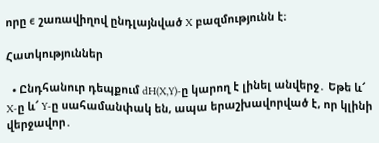որը ϵ շառավիղով ընդլայնված X բազմությունն է։

Հատկություններ

  • Ընդհանուր դեպքում dH(X,Y)-ը կարող է լինել անվերջ․ Եթե և՜ X-ը և՜ Y-ը սահամանփակ են, ապա երաշխավորված է, որ կլինի վերջավոր․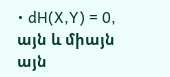• dH(X,Y) = 0, այն և միայն այն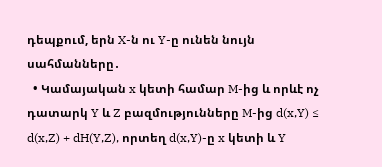դեպքում, երն X-ն ու Y-ը ունեն նույն սահմանները․
  • Կամայական x կետի համար M-ից և որևէ ոչ դատարկ Y և Z բազմությունները M-ից d(x,Y) ≤ d(x,Z) + dH(Y,Z), որտեղ d(x,Y)-ը x կետի և Y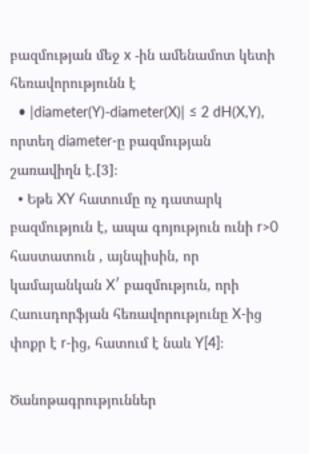բազմության մեջ x -ին ամենամոտ կետի հեռավորությունն է
  • |diameter(Y)-diameter(X)| ≤ 2 dH(X,Y), որտեղ diameter-ը բազմության շառավիղն է.[3]։
  • Եթե XY հատումը ոչ դատարկ բազմություն է, ապա գոյություն ունի r>0 հաստատուն , այնպիսին, որ կամայանկան X′ բազմություն, որի Հաուսդորֆյան հեռավորությունը X-ից փոքր է r-ից, հատում է նաև Y[4]։

Ծանոթագրություններ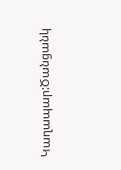Կաղապար:Ծանցանկ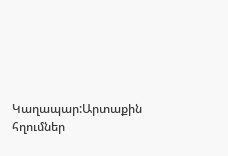Կաղապար:Արտաքին հղումներ